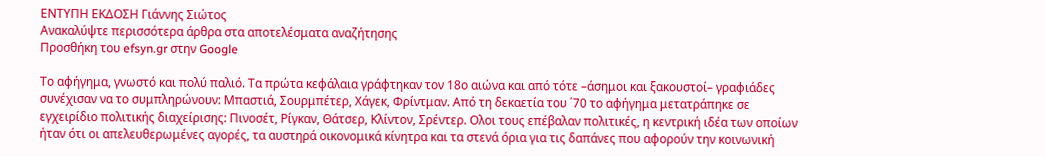ΕΝΤΥΠΗ ΕΚΔΟΣΗ Γιάννης Σιώτος
Ανακαλύψτε περισσότερα άρθρα στα αποτελέσματα αναζήτησης
Προσθήκη του efsyn.gr στην Google

Το αφήγημα, γνωστό και πολύ παλιό. Τα πρώτα κεφάλαια γράφτηκαν τον 18ο αιώνα και από τότε –άσημοι και ξακουστοί– γραφιάδες συνέχισαν να το συμπληρώνουν: Μπαστιά, Σουρμπέτερ, Χάγεκ, Φρίντμαν. Από τη δεκαετία του ΄70 το αφήγημα μετατράπηκε σε εγχειρίδιο πολιτικής διαχείρισης: Πινοσέτ, Ρίγκαν, Θάτσερ, Κλίντον, Σρέντερ. Ολοι τους επέβαλαν πολιτικές, η κεντρική ιδέα των οποίων ήταν ότι οι απελευθερωμένες αγορές, τα αυστηρά οικονομικά κίνητρα και τα στενά όρια για τις δαπάνες που αφορούν την κοινωνική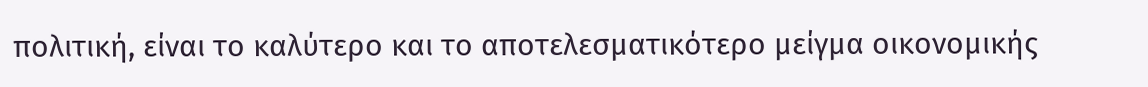πολιτική, είναι το καλύτερο και το αποτελεσματικότερο μείγμα οικονομικής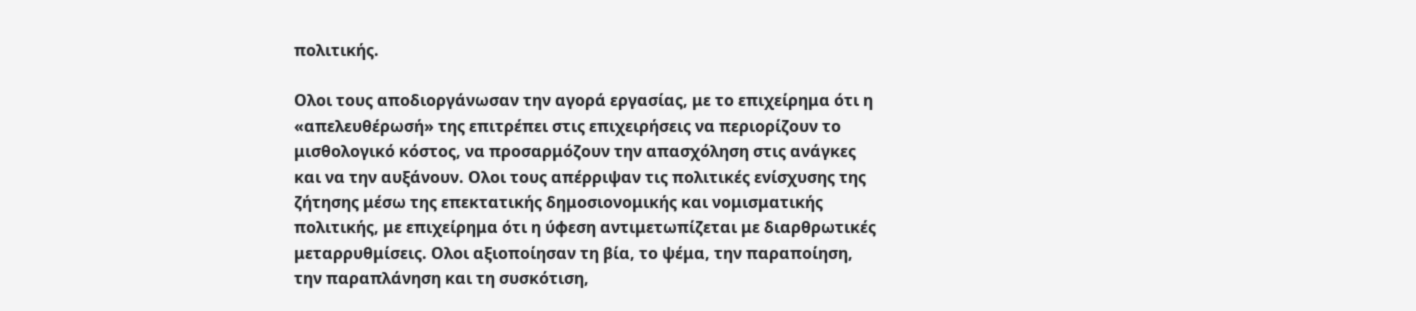πολιτικής.

Ολοι τους αποδιοργάνωσαν την αγορά εργασίας, με το επιχείρημα ότι η «απελευθέρωσή» της επιτρέπει στις επιχειρήσεις να περιορίζουν το μισθολογικό κόστος, να προσαρμόζουν την απασχόληση στις ανάγκες και να την αυξάνουν. Ολοι τους απέρριψαν τις πολιτικές ενίσχυσης της ζήτησης μέσω της επεκτατικής δημοσιονομικής και νομισματικής πολιτικής, με επιχείρημα ότι η ύφεση αντιμετωπίζεται με διαρθρωτικές μεταρρυθμίσεις. Ολοι αξιοποίησαν τη βία, το ψέμα, την παραποίηση, την παραπλάνηση και τη συσκότιση,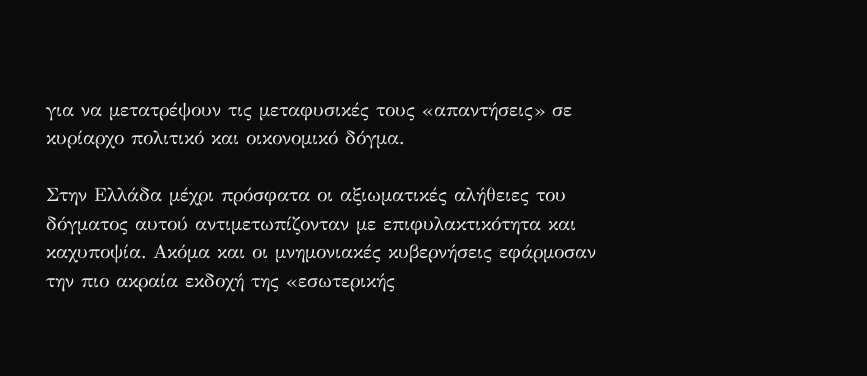για να μετατρέψουν τις μεταφυσικές τους «απαντήσεις» σε κυρίαρχο πολιτικό και οικονομικό δόγμα.

Στην Ελλάδα μέχρι πρόσφατα οι αξιωματικές αλήθειες του δόγματος αυτού αντιμετωπίζονταν με επιφυλακτικότητα και καχυποψία. Ακόμα και οι μνημονιακές κυβερνήσεις εφάρμοσαν την πιο ακραία εκδοχή της «εσωτερικής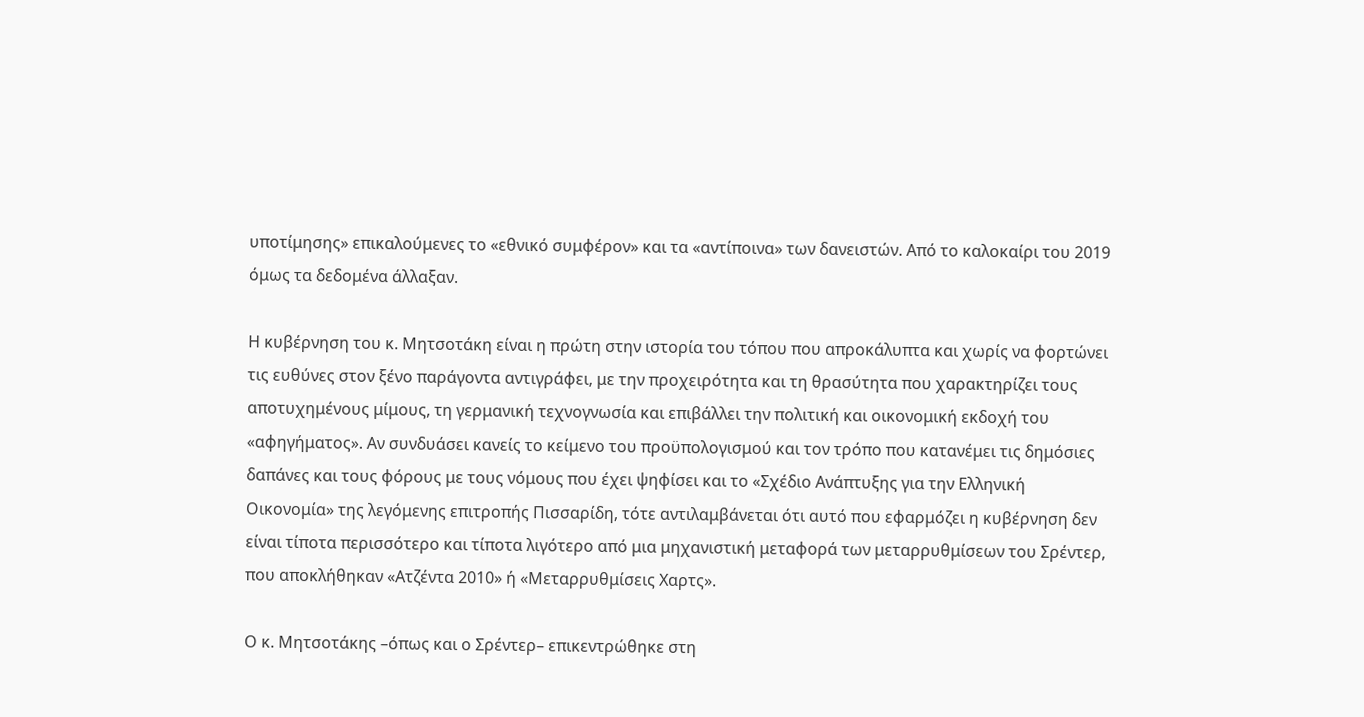υποτίμησης» επικαλούμενες το «εθνικό συμφέρον» και τα «αντίποινα» των δανειστών. Από το καλοκαίρι του 2019 όμως τα δεδομένα άλλαξαν.

Η κυβέρνηση του κ. Μητσοτάκη είναι η πρώτη στην ιστορία του τόπου που απροκάλυπτα και χωρίς να φορτώνει τις ευθύνες στον ξένο παράγοντα αντιγράφει, με την προχειρότητα και τη θρασύτητα που χαρακτηρίζει τους αποτυχημένους μίμους, τη γερμανική τεχνογνωσία και επιβάλλει την πολιτική και οικονομική εκδοχή του «αφηγήματος». Αν συνδυάσει κανείς το κείμενο του προϋπολογισμού και τον τρόπο που κατανέμει τις δημόσιες δαπάνες και τους φόρους με τους νόμους που έχει ψηφίσει και το «Σχέδιο Ανάπτυξης για την Ελληνική Οικονομία» της λεγόμενης επιτροπής Πισσαρίδη, τότε αντιλαμβάνεται ότι αυτό που εφαρμόζει η κυβέρνηση δεν είναι τίποτα περισσότερο και τίποτα λιγότερο από μια μηχανιστική μεταφορά των μεταρρυθμίσεων του Σρέντερ, που αποκλήθηκαν «Ατζέντα 2010» ή «Μεταρρυθμίσεις Χαρτς».

Ο κ. Μητσοτάκης –όπως και ο Σρέντερ– επικεντρώθηκε στη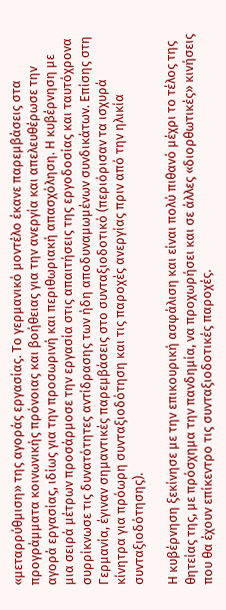«μεταρρύθμιση» της αγοράς εργασίας. Το γερμανικό μοντέλο έκανε παρεμβάσεις στα προγράμματα κοινωνικής πρόνοιας και βοήθειας για την ανεργία και απελευθέρωσε την αγορά εργασίας, ιδίως για την προσωρινή και περιθωριακή απασχόληση. Η κυβέρνηση με μια σειρά μέτρων προσάρμοσε την εργασία στις απαιτήσεις της εργοδοσίας και ταυτόχρονα συρρίκνωσε τις δυνατότητες αντίδρασης των ήδη αποδυναμωμένων συνδικάτων. Επίσης στη Γερμανία, έγιναν σημαντικές παρεμβάσεις στο συνταξιοδοτικό (περιόρισαν τα ισχυρά κίνητρα για πρόωρη συνταξιοδότηση και τις παροχές ανεργίας πριν από την ηλικία συνταξιοδότησης).

Η κυβέρνηση ξεκίνησε με την επικουρική ασφάλιση και είναι πολύ πιθανό μέχρι το τέλος της θητείας της, με πρόσχημα την πανδημία, να προχωρήσει και σε άλλες «διορθωτικές» κινήσεις που θα έχουν επίκεντρο τις συνταξιοδοτικές παροχές.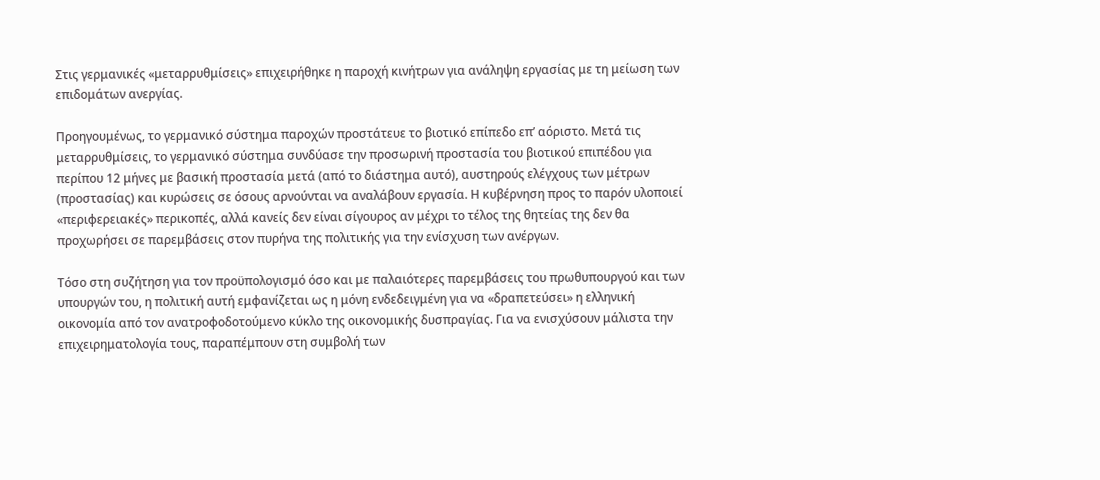Στις γερμανικές «μεταρρυθμίσεις» επιχειρήθηκε η παροχή κινήτρων για ανάληψη εργασίας με τη μείωση των επιδομάτων ανεργίας.

Προηγουμένως, το γερμανικό σύστημα παροχών προστάτευε το βιοτικό επίπεδο επ’ αόριστο. Μετά τις μεταρρυθμίσεις, το γερμανικό σύστημα συνδύασε την προσωρινή προστασία του βιοτικού επιπέδου για περίπου 12 μήνες με βασική προστασία μετά (από το διάστημα αυτό), αυστηρούς ελέγχους των μέτρων (προστασίας) και κυρώσεις σε όσους αρνούνται να αναλάβουν εργασία. Η κυβέρνηση προς το παρόν υλοποιεί «περιφερειακές» περικοπές, αλλά κανείς δεν είναι σίγουρος αν μέχρι το τέλος της θητείας της δεν θα προχωρήσει σε παρεμβάσεις στον πυρήνα της πολιτικής για την ενίσχυση των ανέργων.

Τόσο στη συζήτηση για τον προϋπολογισμό όσο και με παλαιότερες παρεμβάσεις του πρωθυπουργού και των υπουργών του, η πολιτική αυτή εμφανίζεται ως η μόνη ενδεδειγμένη για να «δραπετεύσει» η ελληνική οικονομία από τον ανατροφοδοτούμενο κύκλο της οικονομικής δυσπραγίας. Για να ενισχύσουν μάλιστα την επιχειρηματολογία τους, παραπέμπουν στη συμβολή των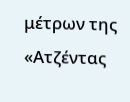μέτρων της «Ατζέντας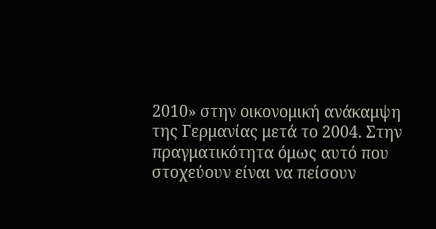2010» στην οικονομική ανάκαμψη της Γερμανίας μετά το 2004. Στην πραγματικότητα όμως αυτό που στοχεύουν είναι να πείσουν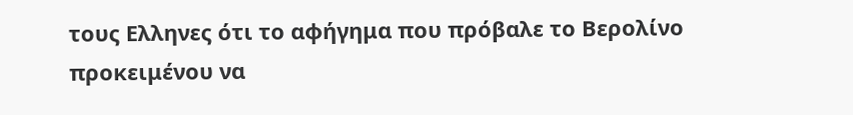τους Ελληνες ότι το αφήγημα που πρόβαλε το Βερολίνο προκειμένου να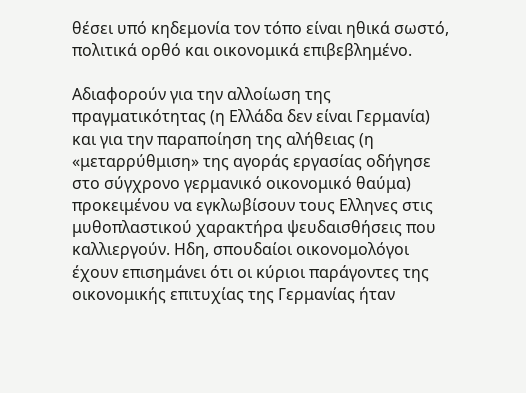θέσει υπό κηδεμονία τον τόπο είναι ηθικά σωστό, πολιτικά ορθό και οικονομικά επιβεβλημένο.

Αδιαφορούν για την αλλοίωση της πραγματικότητας (η Ελλάδα δεν είναι Γερμανία) και για την παραποίηση της αλήθειας (η «μεταρρύθμιση» της αγοράς εργασίας οδήγησε στο σύγχρονο γερμανικό οικονομικό θαύμα) προκειμένου να εγκλωβίσουν τους Ελληνες στις μυθοπλαστικού χαρακτήρα ψευδαισθήσεις που καλλιεργούν. Ηδη, σπουδαίοι οικονομολόγοι έχουν επισημάνει ότι οι κύριοι παράγοντες της οικονομικής επιτυχίας της Γερμανίας ήταν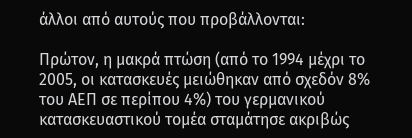άλλοι από αυτούς που προβάλλονται:

Πρώτον, η μακρά πτώση (από το 1994 μέχρι το 2005, οι κατασκευές μειώθηκαν από σχεδόν 8% του ΑΕΠ σε περίπου 4%) του γερμανικού κατασκευαστικού τομέα σταμάτησε ακριβώς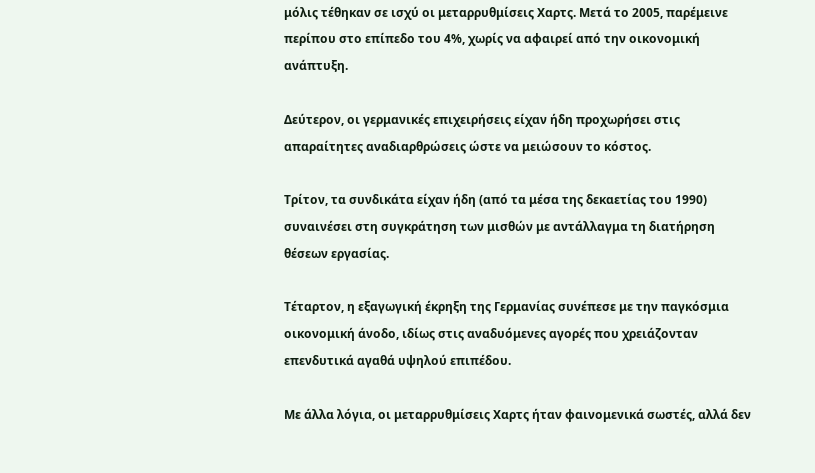μόλις τέθηκαν σε ισχύ οι μεταρρυθμίσεις Χαρτς. Μετά το 2005, παρέμεινε περίπου στο επίπεδο του 4%, χωρίς να αφαιρεί από την οικονομική ανάπτυξη.

Δεύτερον, οι γερμανικές επιχειρήσεις είχαν ήδη προχωρήσει στις απαραίτητες αναδιαρθρώσεις ώστε να μειώσουν το κόστος.

Τρίτον, τα συνδικάτα είχαν ήδη (από τα μέσα της δεκαετίας του 1990) συναινέσει στη συγκράτηση των μισθών με αντάλλαγμα τη διατήρηση θέσεων εργασίας.

Τέταρτον, η εξαγωγική έκρηξη της Γερμανίας συνέπεσε με την παγκόσμια οικονομική άνοδο, ιδίως στις αναδυόμενες αγορές που χρειάζονταν επενδυτικά αγαθά υψηλού επιπέδου.

Με άλλα λόγια, οι μεταρρυθμίσεις Χαρτς ήταν φαινομενικά σωστές, αλλά δεν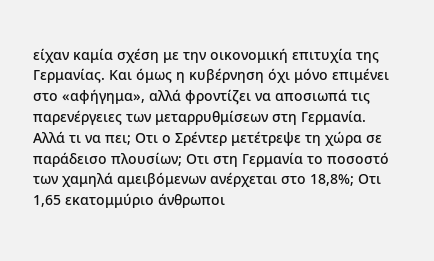είχαν καμία σχέση με την οικονομική επιτυχία της Γερμανίας. Και όμως η κυβέρνηση όχι μόνο επιμένει στο «αφήγημα», αλλά φροντίζει να αποσιωπά τις παρενέργειες των μεταρρυθμίσεων στη Γερμανία. Αλλά τι να πει; Οτι ο Σρέντερ μετέτρεψε τη χώρα σε παράδεισο πλουσίων; Οτι στη Γερμανία το ποσοστό των χαμηλά αμειβόμενων ανέρχεται στο 18,8%; Οτι 1,65 εκατομμύριο άνθρωποι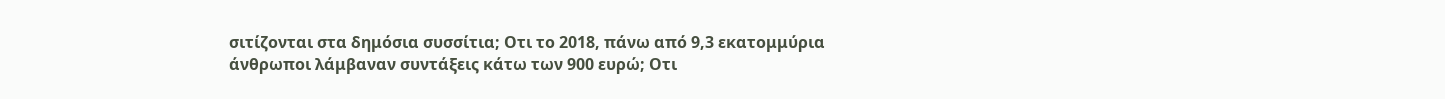σιτίζονται στα δημόσια συσσίτια; Οτι το 2018, πάνω από 9,3 εκατομμύρια άνθρωποι λάμβαναν συντάξεις κάτω των 900 ευρώ; Οτι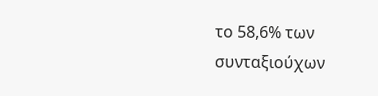το 58,6% των συνταξιούχων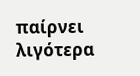παίρνει λιγότερα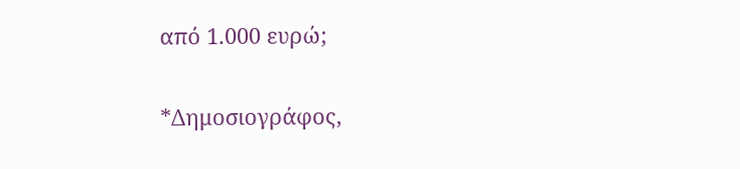από 1.000 ευρώ;

*Δημοσιογράφος,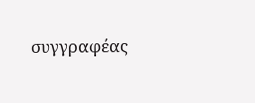συγγραφέας